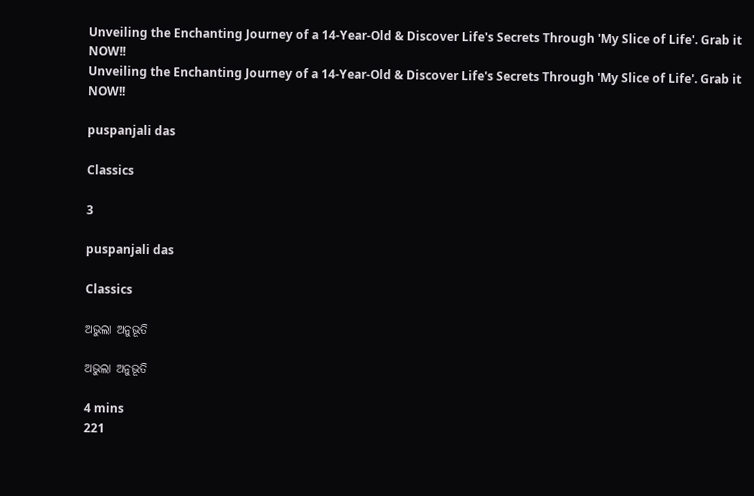Unveiling the Enchanting Journey of a 14-Year-Old & Discover Life's Secrets Through 'My Slice of Life'. Grab it NOW!!
Unveiling the Enchanting Journey of a 14-Year-Old & Discover Life's Secrets Through 'My Slice of Life'. Grab it NOW!!

puspanjali das

Classics

3

puspanjali das

Classics

ଅଭୁଲା ଅନୁଭୂତି

ଅଭୁଲା ଅନୁଭୂତି

4 mins
221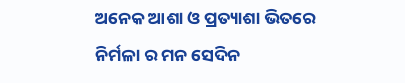ଅନେକ ଆଶା ଓ ପ୍ରତ୍ୟାଶା ଭିତରେ ନିର୍ମଳା ର ମନ ସେଦିନ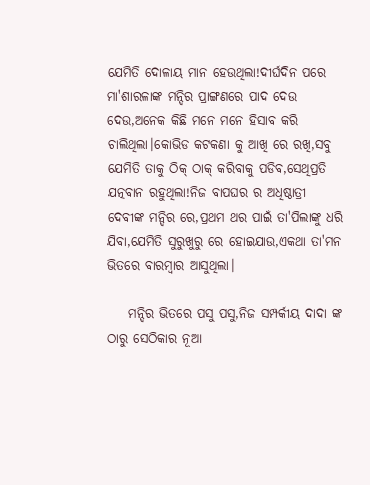ଯେମିତି ଦୋଳାୟ ମାନ ହେଉଥିଲା!ଦୀର୍ଘଦିନ ପରେ ମା'ଶାରଳାଙ୍କ ମନ୍ଦିର ପ୍ରାଙ୍ଗଣରେ ପାଦ ଦେଉ ଦେଉ,ଅନେକ କିଛି ମନେ ମନେ ହିସାବ କରି ଚାଲିଥିଲା।କୋଭିଡ କଟକଣା କୁ ଆଖି ରେ ରଖି,ସବୁ ଯେମିତି ତାକୁ ଠିକ୍ ଠାକ୍ କରିବାକୁ ପଡିବ,ସେଥିପ୍ରତି ଯତ୍ନବାନ ରହୁଥିଲା!ନିଜ ବାପଘର ର ଅଧିଷ୍ଠାତ୍ରୀ ଦେବୀଙ୍କ ମନ୍ଦିର ରେ,ପ୍ରଥମ ଥର ପାଇଁ ତା'ପିଲାଙ୍କୁ ଧରି ଯିବା,ଯେମିତି ସୁରୁଖୁରୁ ରେ ହୋଇଯାଉ,ଏକଥା ତା'ମନ ଭିତରେ ବାରମ୍ବାର ଆସୁଥିଲା।

    ମନ୍ଦିର ଭିତରେ ପସୁ ପସୁ,ନିଜ ସମ୍ପର୍କୀୟ ଦାଦା ଙ୍କ ଠାରୁ ସେଠିକାର ନୂଆ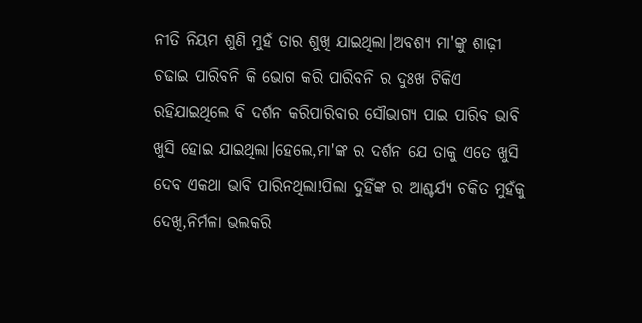ନୀତି ନିୟମ ଶୁଣି ମୁହଁ ତାର ଶୁଖି ଯାଇଥିଲା।ଅବଶ୍ୟ ମା'ଙ୍କୁ ଶାଢ଼ୀ ଚଢାଇ ପାରିବନି କି ଭୋଗ କରି ପାରିବନି ର ଦୁଃଖ ଟିକିଏ ରହିଯାଇଥିଲେ ବି ଦର୍ଶନ କରିପାରିବାର ସୌଭାଗ୍ୟ ପାଇ ପାରିବ ଭାବି ଖୁସି ହୋଇ ଯାଇଥିଲା।ହେଲେ,ମା'ଙ୍କ ର ଦର୍ଶନ ଯେ ତାକୁ ଏତେ ଖୁସି ଦେବ ଏକଥା ଭାବି ପାରିନଥିଲା!ପିଲା ଦୁହିଁଙ୍କ ର ଆଶ୍ଚର୍ଯ୍ୟ ଚକିତ ମୁହଁକୁ ଦେଖି,ନିର୍ମଳା ଭଲକରି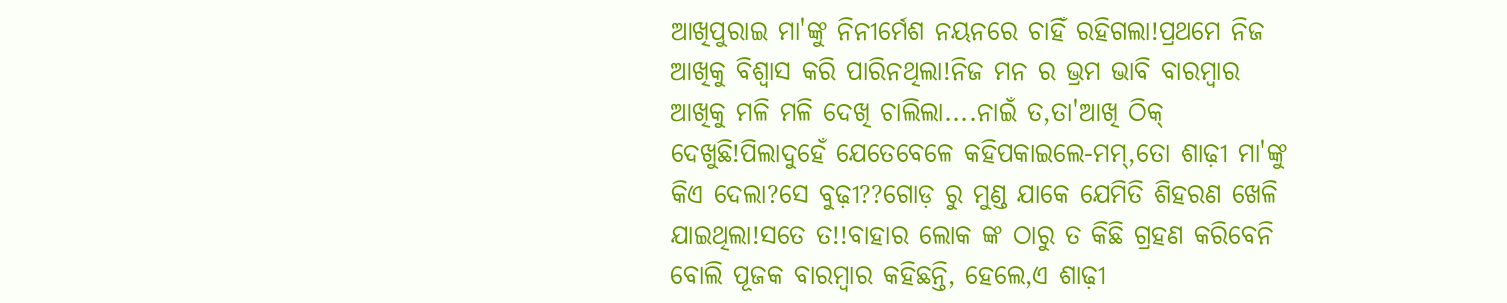ଆଖିପୁରାଇ ମା'ଙ୍କୁ ନିନୀର୍ମେଶ ନୟନରେ ଚାହିଁ ରହିଗଲା!ପ୍ରଥମେ ନିଜ ଆଖିକୁ ବିଶ୍ୱାସ କରି ପାରିନଥିଲା!ନିଜ ମନ ର ଭ୍ରମ ଭାବି ବାରମ୍ବାର ଆଖିକୁ ମଳି ମଳି ଦେଖି ଚାଲିଲା....ନାଇଁ ତ,ତା'ଆଖି ଠିକ୍ ଦେଖୁଛି!ପିଲାଦୁହେଁ ଯେତେବେଳେ କହିପକାଇଲେ-ମମ୍,ତୋ ଶାଢ଼ୀ ମା'ଙ୍କୁ କିଏ ଦେଲା?ସେ ବୁଢ଼ୀ??ଗୋଡ଼ ରୁ ମୁଣ୍ଡ ଯାକେ ଯେମିତି ଶିହରଣ ଖେଳି ଯାଇଥିଲା!ସତେ ତ!!ବାହାର ଲୋକ ଙ୍କ ଠାରୁ ତ କିଛି ଗ୍ରହଣ କରିବେନି ବୋଲି ପୂଜକ ବାରମ୍ବାର କହିଛନ୍ତି, ହେଲେ,ଏ ଶାଢ଼ୀ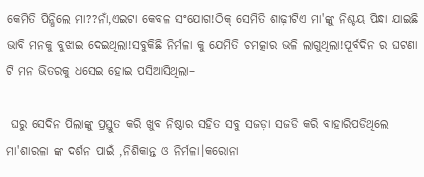କେମିତି ପିନ୍ଧିଲେ ମା??ନାଁ,ଏଇଟା କେବଳ ସଂଯୋଗ!ଠିକ୍ ସେମିତି ଶାଢ଼ୀଟିଏ ମା'ଙ୍କୁ ନିଶ୍ଚୟ ପିନ୍ଧା ଯାଇଛି ଭାବି ମନକୁ ବୁଝାଇ ଦେଇଥିଲା!ସବୁକିଛି ନିର୍ମଳା କୁ ଯେମିତି ଚମତ୍କାର ଭଳି ଲାଗୁଥିଲା!ପୂର୍ବଦିନ ର ଘଟଣା ଟି ମନ ଭିତରକୁ ଧସେଇ ହୋଇ ପସିଆସିଥିଲା–

 ଘରୁ ସେଦିନ ପିଲାଙ୍କୁ ପ୍ରସ୍ତୁତ କରି ଖୁବ ନିଷ୍ଠାର ସହିତ ସବୁ ସଜଡ଼ା ସଜଡି କରି ବାହାରିପଡିଥିଲେ ମା'ଶାରଳା ଙ୍କ ଦର୍ଶନ ପାଇଁ ,ନିଶିକାନ୍ତ ଓ ନିର୍ମଳା।କରୋନା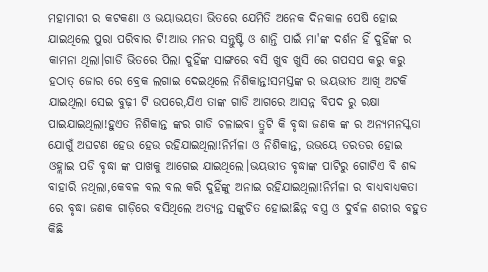ମହାମାରୀ ର କଟକଣା ଓ ଭୟାଭୟତା ଭିତରେ ଯେମିତି ଅନେକ ଦିନକାଳ ପେଷି ହୋଇ ଯାଇଥିଲେ ପୁରା ପରିବାର ଟି!ଆଉ ମନର ସନ୍ତୁଷ୍ଟି ଓ ଶାନ୍ତି ପାଇଁ ମା'ଙ୍କ ଦର୍ଶନ ହିଁ ଦୁହିଁଙ୍କ ର କାମନା ଥିଲା।ଗାଡି ଭିତରେ ପିଲା ଦୁହିଁଙ୍କ ସାଙ୍ଗରେ ବସି ଖୁବ ଖୁସି ରେ ଗପସପ କରୁ କରୁ ହଠାତ୍ ଜୋର ରେ ବ୍ରେକ ଲଗାଇ ଦେଇଥିଲେ ନିଶିକାନ୍ତ!ସମସ୍ତଙ୍କ ର ଭୟଭୀତ ଆଖି ଅଟକି ଯାଇଥିଲା ସେଇ ବୁଢ଼ୀ ଟି ଉପରେ,ଯିଏ ତାଙ୍କ ଗାଡି ଆଗରେ ଆସନ୍ନ ବିପଦ ରୁ ରକ୍ଷା ପାଇଯାଇଥିଲା!ହୁଏତ ନିଶିକାନ୍ତ ଙ୍କର ଗାଡି ଚଳାଇବା ତ୍ରୁଟି କି ବୃଦ୍ଧା ଜଣକ ଙ୍କ ର ଅନ୍ୟମନସ୍କତା ଯୋଗୁଁ ଅଘଟଣ ହେଉ ହେଉ ରହିଯାଇଥିଲା!ନିର୍ମଳା ଓ ନିଶିକାନ୍ତ, ଉଭୟେ ତରତର ହୋଇ ଓହ୍ଲାଇ ପଡି ବୃଦ୍ଧା ଙ୍କ ପାଖକୁ ଆଗେଇ ଯାଇଥିଲେ।ଭୟଭୀତ ବୃଦ୍ଧାଙ୍କ ପାଟିରୁ ଗୋଟିଏ ବି ଶବ୍ଦ ବାହାରି ନଥିଲା,କେବଳ ବଲ ବଲ କରି ଦୁହିଁଙ୍କୁ ଅନାଇ ରହିଯାଇଥିଲା!ନିର୍ମଳା ର ବାଧ୍ୟବାଧ୍ୟକତା ରେ ବୃଦ୍ଧା ଜଣକ ଗାଡ଼ିରେ ବସିଥିଲେ ଅତ୍ୟନ୍ତ ସଙ୍କୁଚିତ ହୋଇ!ଛିନ୍ନ ବସ୍ତ୍ର ଓ ଦୁର୍ବଳ ଶରୀର ବହୁତ କିଛି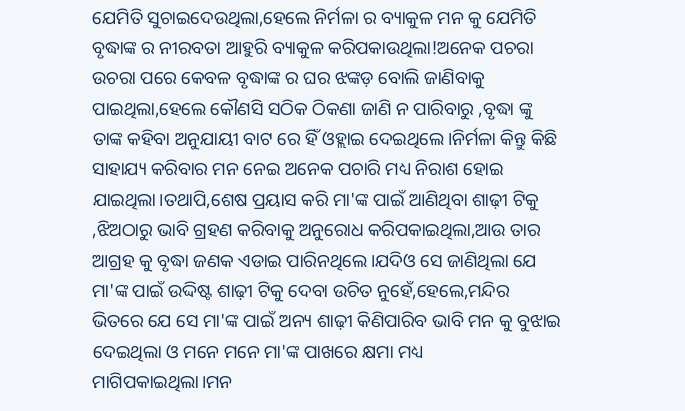ଯେମିତି ସୁଚାଇଦେଉଥିଲା,ହେଲେ ନିର୍ମଳା ର ବ୍ୟାକୁଳ ମନ କୁ ଯେମିତି ବୃଦ୍ଧାଙ୍କ ର ନୀରବତା ଆହୁରି ବ୍ୟାକୁଳ କରିପକାଉଥିଲା!ଅନେକ ପଚରା ଉଚରା ପରେ କେବଳ ବୃଦ୍ଧାଙ୍କ ର ଘର ଝଙ୍କଡ଼ ବୋଲି ଜାଣିବାକୁ ପାଇଥିଲା,ହେଲେ କୌଣସି ସଠିକ ଠିକଣା ଜାଣି ନ ପାରିବାରୁ ,ବୃଦ୍ଧା ଙ୍କୁ ତାଙ୍କ କହିବା ଅନୁଯାୟୀ ବାଟ ରେ ହିଁ ଓହ୍ଲାଇ ଦେଇଥିଲେ।ନିର୍ମଳା କିନ୍ତୁ କିଛି ସାହାଯ୍ୟ କରିବାର ମନ ନେଇ ଅନେକ ପଚାରି ମଧ୍ୟ ନିରାଶ ହୋଇ ଯାଇଥିଲା।ତଥାପି,ଶେଷ ପ୍ରୟାସ କରି ମା'ଙ୍କ ପାଇଁ ଆଣିଥିବା ଶାଢ଼ୀ ଟିକୁ ,ଝିଅଠାରୁ ଭାବି ଗ୍ରହଣ କରିବାକୁ ଅନୁରୋଧ କରିପକାଇଥିଲା,ଆଉ ତାର ଆଗ୍ରହ କୁ ବୃଦ୍ଧା ଜଣକ ଏଡାଇ ପାରିନଥିଲେ।ଯଦିଓ ସେ ଜାଣିଥିଲା ଯେ ମା'ଙ୍କ ପାଇଁ ଉଦ୍ଦିଷ୍ଟ ଶାଢ଼ୀ ଟିକୁ ଦେବା ଉଚିତ ନୁହେଁ,ହେଲେ,ମନ୍ଦିର ଭିତରେ ଯେ ସେ ମା'ଙ୍କ ପାଇଁ ଅନ୍ୟ ଶାଢ଼ୀ କିଣିପାରିବ ଭାବି ମନ କୁ ବୁଝାଇ ଦେଇଥିଲା ଓ ମନେ ମନେ ମା'ଙ୍କ ପାଖରେ କ୍ଷମା ମଧ୍ୟ ମାଗିପକାଇଥିଲା।ମନ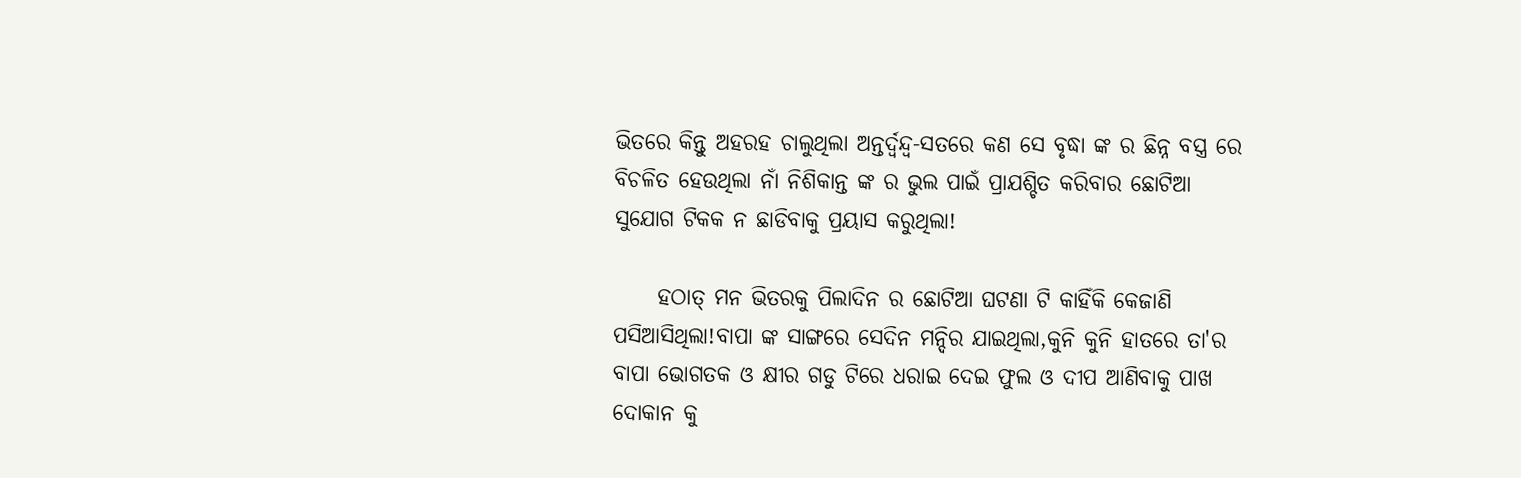ଭିତରେ କିନ୍ତୁ ଅହରହ ଚାଲୁଥିଲା ଅନ୍ତର୍ଦ୍ବନ୍ଦ୍ବ-ସତରେ କଣ ସେ ବୃଦ୍ଧା ଙ୍କ ର ଛିନ୍ନ ବସ୍ତ୍ର ରେ ବିଚଳିତ ହେଉଥିଲା ନାଁ ନିଶିକାନ୍ତ ଙ୍କ ର ଭୁଲ ପାଇଁ ପ୍ରାଯଶ୍ଚିତ କରିବାର ଛୋଟିଆ ସୁଯୋଗ ଟିକକ ନ ଛାଡିବାକୁ ପ୍ରୟାସ କରୁଥିଲା!

     ହଠାତ୍ ମନ ଭିତରକୁ ପିଲାଦିନ ର ଛୋଟିଆ ଘଟଣା ଟି କାହିଁକି କେଜାଣି ପସିଆସିଥିଲା!ବାପା ଙ୍କ ସାଙ୍ଗରେ ସେଦିନ ମନ୍ଦିର ଯାଇଥିଲା,କୁନି କୁନି ହାତରେ ତା'ର ବାପା ଭୋଗତକ ଓ କ୍ଷୀର ଗଡୁ ଟିରେ ଧରାଇ ଦେଇ ଫୁଲ ଓ ଦୀପ ଆଣିବାକୁ ପାଖ ଦୋକାନ କୁ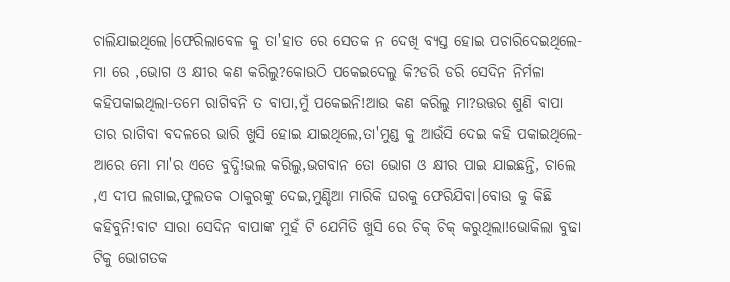ଚାଲିଯାଇଥିଲେ।ଫେରିଲାବେଳ କୁ ତା'ହାତ ରେ ସେତକ ନ ଦେଖି ବ୍ୟସ୍ତ ହୋଇ ପଚାରିଦେଇଥିଲେ-ମା ରେ ,ଭୋଗ ଓ କ୍ଷୀର କଣ କରିଲୁ?କୋଉଠି ପକେଇଦେଲୁ କି?ଡରି ଡରି ସେଦିନ ନିର୍ମଳା କହିପକାଇଥିଲା-ତମେ ରାଗିବନି ତ ବାପା,ମୁଁ ପକେଇନି!ଆଉ କଣ କରିଲୁ ମା?ଉତ୍ତର ଶୁଣି ବାପା ତାର ରାଗିବା ବଦଳରେ ଭାରି ଖୁସି ହୋଇ ଯାଇଥିଲେ,ତା'ମୁଣ୍ଡ କୁ ଆଉଁସି ଦେଇ କହି ପକାଇଥିଲେ-ଆରେ ମୋ ମା'ର ଏତେ ବୁଦ୍ଧି!ଭଲ କରିଲୁ,ଭଗବାନ ତୋ ଭୋଗ ଓ କ୍ଷୀର ପାଇ ଯାଇଛନ୍ତି, ଚାଲେ ,ଏ ଦୀପ ଲଗାଇ,ଫୁଲତକ ଠାକୁରଙ୍କୁ ଦେଇ,ମୁଣ୍ଡିଆ ମାରିକି ଘରକୁ ଫେରିଯିବା।ବୋଉ କୁ କିଛି କହିବୁନି!ବାଟ ସାରା ସେଦିନ ବାପାଙ୍କ ମୁହଁ ଟି ଯେମିତି ଖୁସି ରେ ଚିକ୍ ଚିକ୍ କରୁଥିଲା!ଭୋକିଲା ବୁଢା ଟିକୁ ଭୋଗତକ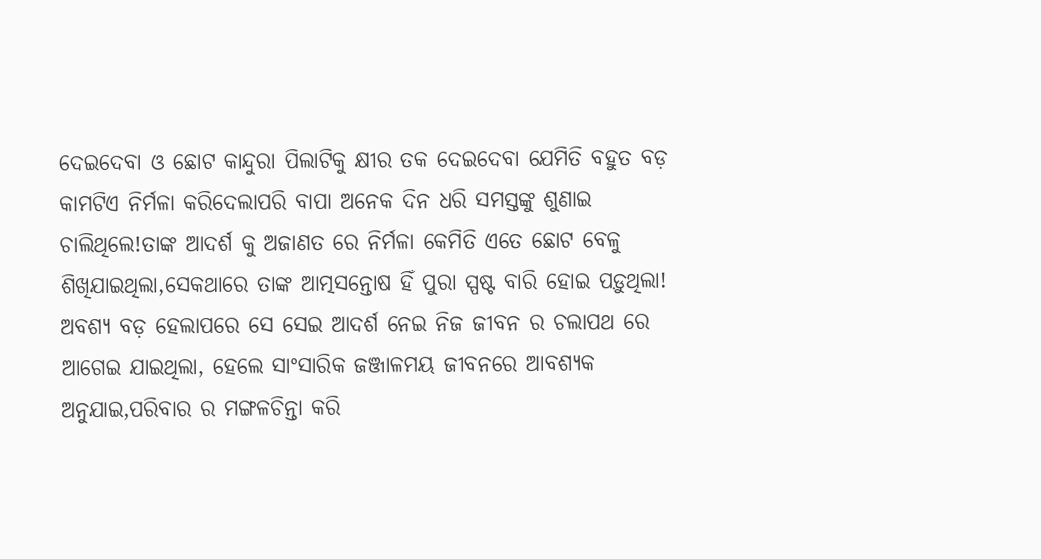ଦେଇଦେବା ଓ ଛୋଟ କାନ୍ଦୁରା ପିଲାଟିକୁ କ୍ଷୀର ତକ ଦେଇଦେବା ଯେମିତି ବହୁତ ବଡ଼ କାମଟିଏ ନିର୍ମଳା କରିଦେଲାପରି ବାପା ଅନେକ ଦିନ ଧରି ସମସ୍ତଙ୍କୁ ଶୁଣାଇ ଚାଲିଥିଲେ!ତାଙ୍କ ଆଦର୍ଶ କୁ ଅଜାଣତ ରେ ନିର୍ମଳା କେମିତି ଏତେ ଛୋଟ ବେଳୁ ଶିଖିଯାଇଥିଲା,ସେକଥାରେ ତାଙ୍କ ଆତ୍ମସନ୍ତୋଷ ହିଁ ପୁରା ସ୍ପଷ୍ଟ ବାରି ହୋଇ ପଡ଼ୁଥିଲା! ଅବଶ୍ୟ ବଡ଼ ହେଲାପରେ ସେ ସେଇ ଆଦର୍ଶ ନେଇ ନିଜ ଜୀବନ ର ଚଲାପଥ ରେ ଆଗେଇ ଯାଇଥିଲା, ହେଲେ ସାଂସାରିକ ଜଞ୍ଜାଳମୟ ଜୀବନରେ ଆବଶ୍ଯକ ଅନୁଯାଇ,ପରିବାର ର ମଙ୍ଗଳଚିନ୍ତା କରି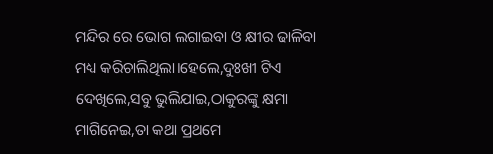ମନ୍ଦିର ରେ ଭୋଗ ଲଗାଇବା ଓ କ୍ଷୀର ଢାଳିବା ମଧ୍ୟ କରିଚାଲିଥିଲା।ହେଲେ,ଦୁଃଖୀ ଟିଏ ଦେଖିଲେ,ସବୁ ଭୁଲିଯାଇ,ଠାକୁରଙ୍କୁ କ୍ଷମା ମାଗିନେଇ,ତା କଥା ପ୍ରଥମେ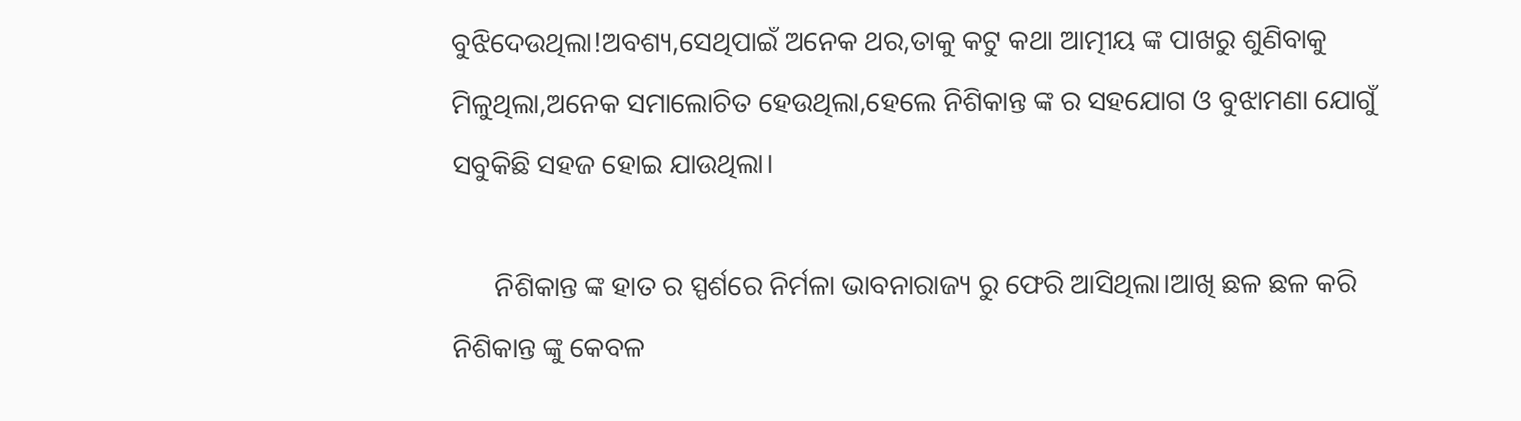ବୁଝିଦେଉଥିଲା!ଅବଶ୍ୟ,ସେଥିପାଇଁ ଅନେକ ଥର,ତାକୁ କଟୁ କଥା ଆତ୍ମୀୟ ଙ୍କ ପାଖରୁ ଶୁଣିବାକୁ ମିଳୁଥିଲା,ଅନେକ ସମାଲୋଚିତ ହେଉଥିଲା,ହେଲେ ନିଶିକାନ୍ତ ଙ୍କ ର ସହଯୋଗ ଓ ବୁଝାମଣା ଯୋଗୁଁ ସବୁକିଛି ସହଜ ହୋଇ ଯାଉଥିଲା।

      ନିଶିକାନ୍ତ ଙ୍କ ହାତ ର ସ୍ପର୍ଶରେ ନିର୍ମଳା ଭାବନାରାଜ୍ୟ ରୁ ଫେରି ଆସିଥିଲା।ଆଖି ଛଳ ଛଳ କରି ନିଶିକାନ୍ତ ଙ୍କୁ କେବଳ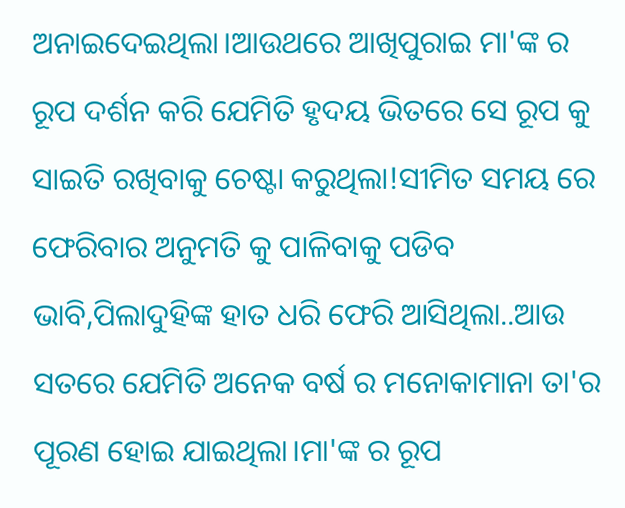ଅନାଇଦେଇଥିଲା।ଆଉଥରେ ଆଖିପୁରାଇ ମା'ଙ୍କ ର ରୂପ ଦର୍ଶନ କରି ଯେମିତି ହୃଦୟ ଭିତରେ ସେ ରୂପ କୁ ସାଇତି ରଖିବାକୁ ଚେଷ୍ଟା କରୁଥିଲା!ସୀମିତ ସମୟ ରେ ଫେରିବାର ଅନୁମତି କୁ ପାଳିବାକୁ ପଡିବ ଭାବି,ପିଲାଦୁହିଙ୍କ ହାତ ଧରି ଫେରି ଆସିଥିଲା..ଆଉ ସତରେ ଯେମିତି ଅନେକ ବର୍ଷ ର ମନୋକାମାନା ତା'ର ପୂରଣ ହୋଇ ଯାଇଥିଲା।ମା'ଙ୍କ ର ରୂପ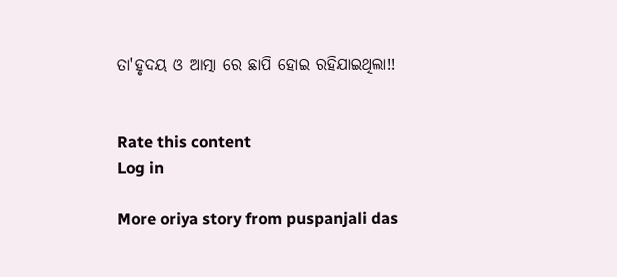ତା'ହୃଦୟ ଓ ଆତ୍ମା ରେ ଛାପି ହୋଇ ରହିଯାଇଥିଲା!!


Rate this content
Log in

More oriya story from puspanjali das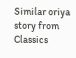Similar oriya story from Classics